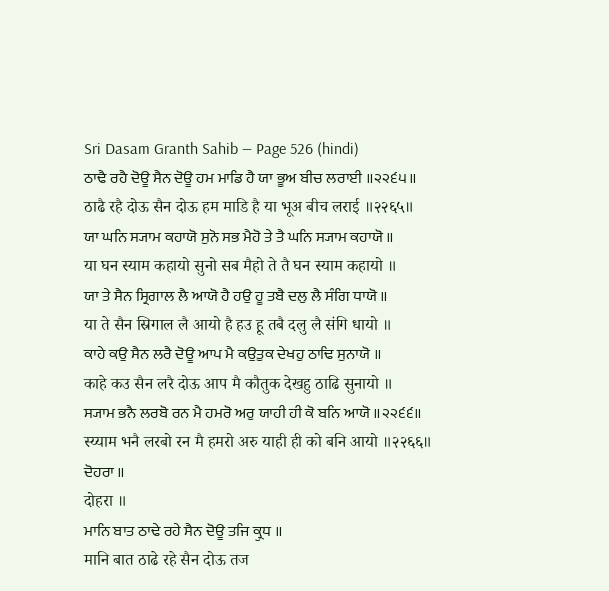Sri Dasam Granth Sahib — Page 526 (hindi)
ਠਾਢੈ ਰਹੈ ਦੋਊ ਸੈਨ ਦੋਊ ਹਮ ਮਾਡਿ ਹੈ ਯਾ ਭੂਅ ਬੀਚ ਲਰਾਈ ॥੨੨੬੫॥
ठाढै रहै दोऊ सैन दोऊ हम माडि है या भूअ बीच लराई ॥२२६५॥
ਯਾ ਘਨਿ ਸ੍ਯਾਮ ਕਹਾਯੋ ਸੁਨੋ ਸਭ ਮੈਹੋ ਤੇ ਤੈ ਘਨਿ ਸ੍ਯਾਮ ਕਹਾਯੋ ॥
या घन स्याम कहायो सुनो सब मैहो ते तै घन स्याम कहायो ॥
ਯਾ ਤੇ ਸੈਨ ਸ੍ਰਿਗਾਲ ਲੈ ਆਯੋ ਹੈ ਹਉ ਹੂ ਤਬੈ ਦਲੁ ਲੈ ਸੰਗਿ ਧਾਯੋ ॥
या ते सैन स्रिगाल लै आयो है हउ हू तबै दलु लै संगि धायो ॥
ਕਾਹੇ ਕਉ ਸੈਨ ਲਰੈ ਦੋਊ ਆਪ ਮੈ ਕਉਤੁਕ ਦੇਖਹੁ ਠਾਢਿ ਸੁਨਾਯੋ ॥
काहे कउ सैन लरै दोऊ आप मै कौतुक देखहु ठाढि सुनायो ॥
ਸ੍ਯਾਮ ਭਨੈ ਲਰਬੋ ਰਨ ਮੈ ਹਮਰੋ ਅਰੁ ਯਾਹੀ ਹੀ ਕੋ ਬਨਿ ਆਯੋ ॥੨੨੬੬॥
स्य्याम भनै लरबो रन मै हमरो अरु याही ही को बनि आयो ॥२२६६॥
ਦੋਹਰਾ ॥
दोहरा ॥
ਮਾਨਿ ਬਾਤ ਠਾਢੇ ਰਹੇ ਸੈਨ ਦੋਊ ਤਜਿ ਕ੍ਰੁਧ ॥
मानि बात ठाढे रहे सैन दोऊ तज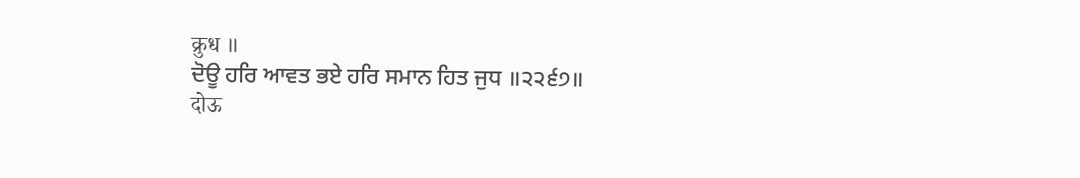क्रुध ॥
ਦੋਊ ਹਰਿ ਆਵਤ ਭਏ ਹਰਿ ਸਮਾਨ ਹਿਤ ਜੁਧ ॥੨੨੬੭॥
दोऊ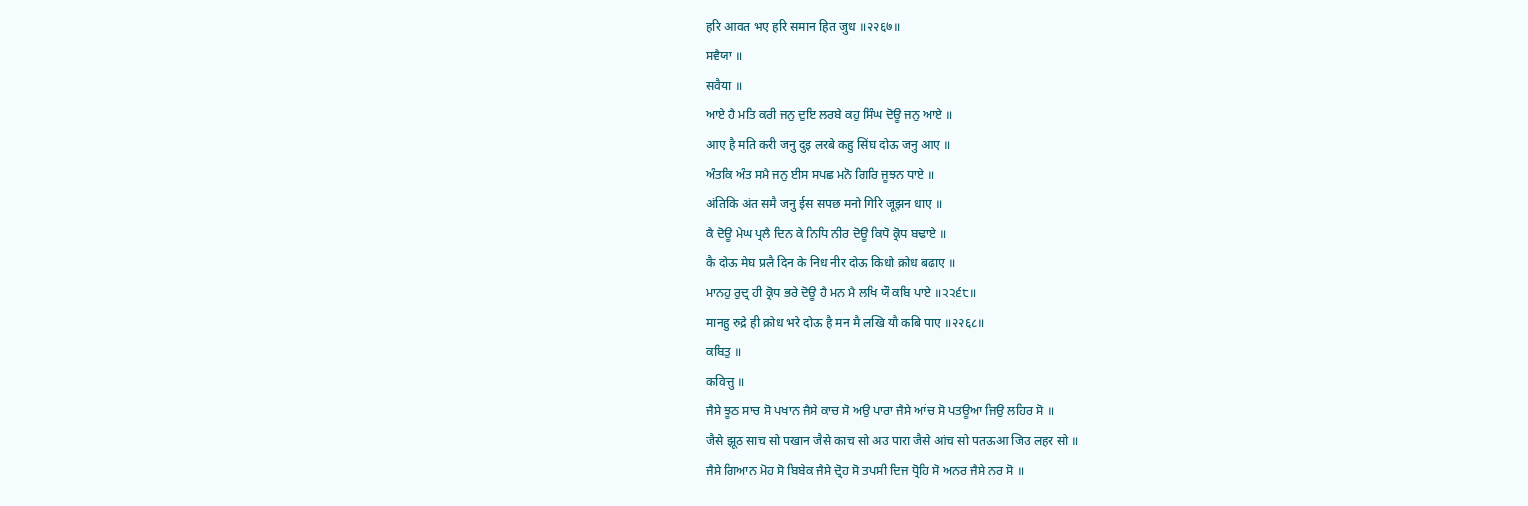हरि आवत भए हरि समान हित जुध ॥२२६७॥
ਸਵੈਯਾ ॥
सवैया ॥
ਆਏ ਹੈ ਮਤਿ ਕਰੀ ਜਨੁ ਦੁਇ ਲਰਬੇ ਕਹੁ ਸਿੰਘ ਦੋਊ ਜਨੁ ਆਏ ॥
आए है मति करी जनु दुइ लरबे कहु सिंघ दोऊ जनु आए ॥
ਅੰਤਕਿ ਅੰਤ ਸਮੈ ਜਨੁ ਈਸ ਸਪਛ ਮਨੋ ਗਿਰਿ ਜੂਝਨ ਧਾਏ ॥
अंतिकि अंत समै जनु ईस सपछ मनो गिरि जूझन धाए ॥
ਕੈ ਦੋਊ ਮੇਘ ਪ੍ਰਲੈ ਦਿਨ ਕੇ ਨਿਧਿ ਨੀਰ ਦੋਊ ਕਿਧੋ ਕ੍ਰੋਧ ਬਢਾਏ ॥
कै दोऊ मेघ प्रलै दिन के निध नीर दोऊ किधो क्रोध बढाए ॥
ਮਾਨਹੁ ਰੁਦ੍ਰ ਹੀ ਕ੍ਰੋਧ ਭਰੇ ਦੋਊ ਹੈ ਮਨ ਮੈ ਲਖਿ ਯੌ ਕਬਿ ਪਾਏ ॥੨੨੬੮॥
मानहु रुद्रे ही क्रोध भरे दोऊ है मन मै लखि यौ कबि पाए ॥२२६८॥
ਕਬਿਤੁ ॥
कवित्तु ॥
ਜੈਸੇ ਝੂਠ ਸਾਚ ਸੋ ਪਖਾਨ ਜੈਸੇ ਕਾਚ ਸੋ ਅਉ ਪਾਰਾ ਜੈਸੇ ਆਂਚ ਸੋ ਪਤਊਆ ਜਿਉ ਲਹਿਰ ਸੋ ॥
जैसे झूठ साच सो पखान जैसे काच सो अउ पारा जैसे आंच सो पतऊआ जिउ लहर सो ॥
ਜੈਸੇ ਗਿਆਨ ਮੋਹ ਸੋ ਬਿਬੇਕ ਜੈਸੇ ਦ੍ਰੋਹ ਸੋ ਤਪਸੀ ਦਿਜ ਧ੍ਰੋਹਿ ਸੋ ਅਨਰ ਜੈਸੇ ਨਰ ਸੋ ॥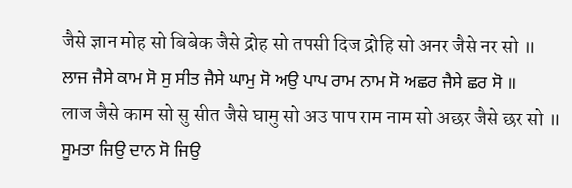जैसे ज्ञान मोह सो बिबेक जैसे द्रोह सो तपसी दिज द्रोहि सो अनर जैसे नर सो ॥
ਲਾਜ ਜੈਸੇ ਕਾਮ ਸੋ ਸੁ ਸੀਤ ਜੈਸੇ ਘਾਮੁ ਸੋ ਅਉ ਪਾਪ ਰਾਮ ਨਾਮ ਸੋ ਅਛਰ ਜੈਸੇ ਛਰ ਸੋ ॥
लाज जैसे काम सो सु सीत जैसे घामु सो अउ पाप राम नाम सो अछर जैसे छर सो ॥
ਸੂਮਤਾ ਜਿਉ ਦਾਨ ਸੋ ਜਿਉ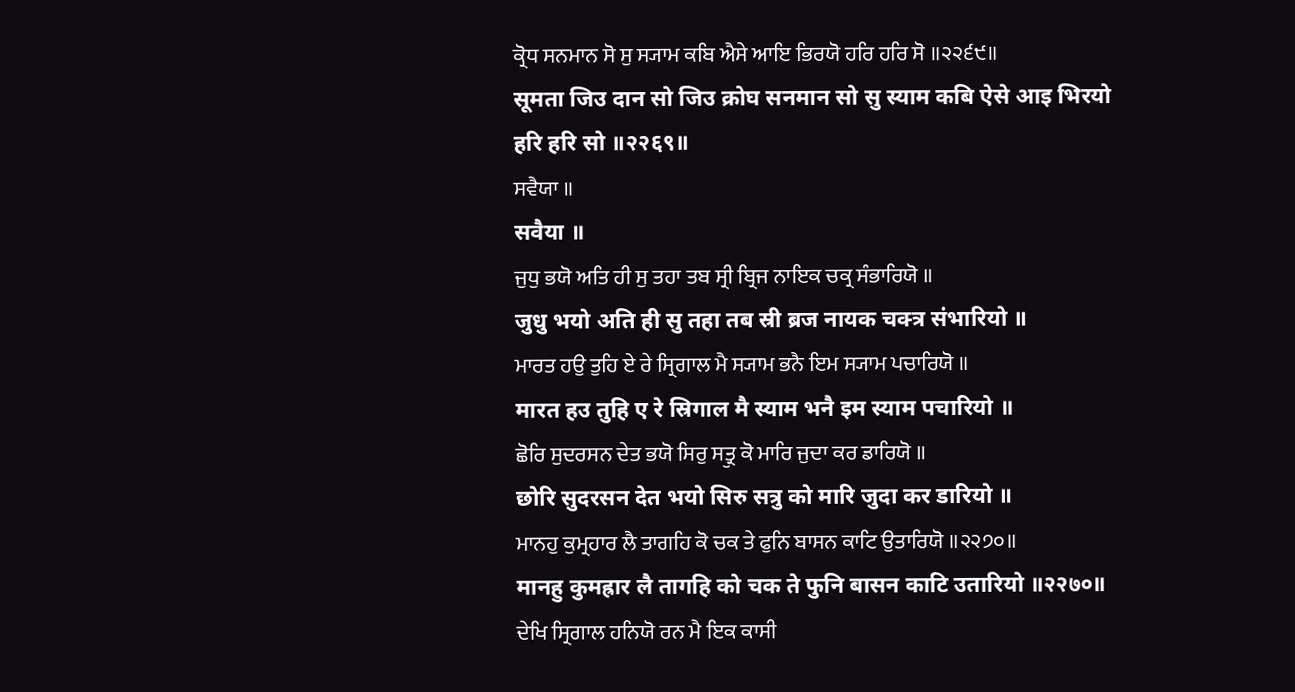ਕ੍ਰੋਧ ਸਨਮਾਨ ਸੋ ਸੁ ਸ੍ਯਾਮ ਕਬਿ ਐਸੇ ਆਇ ਭਿਰਯੋ ਹਰਿ ਹਰਿ ਸੋ ॥੨੨੬੯॥
सूमता जिउ दान सो जिउ क्रोघ सनमान सो सु स्याम कबि ऐसे आइ भिरयो हरि हरि सो ॥२२६९॥
ਸਵੈਯਾ ॥
सवैया ॥
ਜੁਧੁ ਭਯੋ ਅਤਿ ਹੀ ਸੁ ਤਹਾ ਤਬ ਸ੍ਰੀ ਬ੍ਰਿਜ ਨਾਇਕ ਚਕ੍ਰ ਸੰਭਾਰਿਯੋ ॥
जुधु भयो अति ही सु तहा तब स्री ब्रज नायक चक्त्र संभारियो ॥
ਮਾਰਤ ਹਉ ਤੁਹਿ ਏ ਰੇ ਸ੍ਰਿਗਾਲ ਮੈ ਸ੍ਯਾਮ ਭਨੈ ਇਮ ਸ੍ਯਾਮ ਪਚਾਰਿਯੋ ॥
मारत हउ तुहि ए रे स्रिगाल मै स्याम भनै इम स्याम पचारियो ॥
ਛੋਰਿ ਸੁਦਰਸਨ ਦੇਤ ਭਯੋ ਸਿਰੁ ਸਤ੍ਰੁ ਕੋ ਮਾਰਿ ਜੁਦਾ ਕਰ ਡਾਰਿਯੋ ॥
छोरि सुदरसन देत भयो सिरु सत्रु को मारि जुदा कर डारियो ॥
ਮਾਨਹੁ ਕੁਮ੍ਰਹਾਰ ਲੈ ਤਾਗਹਿ ਕੋ ਚਕ ਤੇ ਫੁਨਿ ਬਾਸਨ ਕਾਟਿ ਉਤਾਰਿਯੋ ॥੨੨੭੦॥
मानहु कुमह्रार लै तागहि को चक ते फुनि बासन काटि उतारियो ॥२२७०॥
ਦੇਖਿ ਸ੍ਰਿਗਾਲ ਹਨਿਯੋ ਰਨ ਮੈ ਇਕ ਕਾਸੀ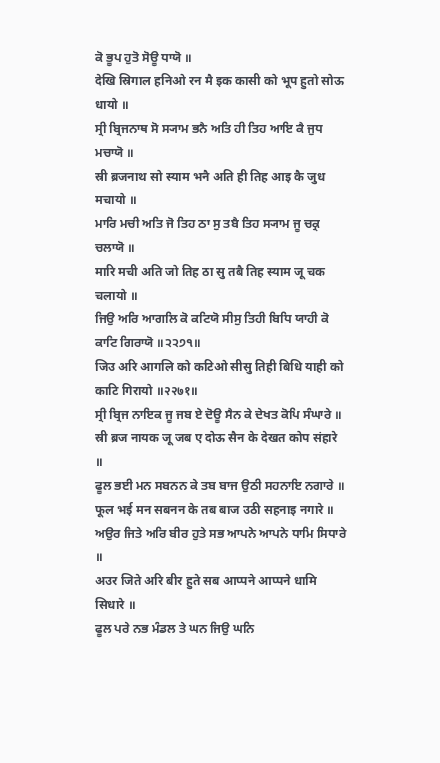ਕੋ ਭੂਪ ਹੁਤੋ ਸੋਊ ਧਾਯੋ ॥
देखि स्रिगाल हनिओ रन मै इक कासी को भूप हुतो सोऊ धायो ॥
ਸ੍ਰੀ ਬ੍ਰਿਜਨਾਥ ਸੋ ਸ੍ਯਾਮ ਭਨੈ ਅਤਿ ਹੀ ਤਿਹ ਆਇ ਕੈ ਜੁਧ ਮਚਾਯੋ ॥
स्री ब्रजनाथ सो स्याम भनै अति ही तिह आइ कै जुध मचायो ॥
ਮਾਰਿ ਮਚੀ ਅਤਿ ਜੋ ਤਿਹ ਠਾ ਸੁ ਤਬੈ ਤਿਹ ਸ੍ਯਾਮ ਜੂ ਚਕ੍ਰ ਚਲਾਯੋ ॥
मारि मची अति जो तिह ठा सु तबै तिह स्याम जू चक चलायो ॥
ਜਿਉ ਅਰਿ ਆਗਲਿ ਕੋ ਕਟਿਯੋ ਸੀਸੁ ਤਿਹੀ ਬਿਧਿ ਯਾਹੀ ਕੋ ਕਾਟਿ ਗਿਰਾਯੋ ॥੨੨੭੧॥
जिउ अरि आगलि को कटिओ सीसु तिही बिधि याही को काटि गिरायो ॥२२७१॥
ਸ੍ਰੀ ਬ੍ਰਿਜ ਨਾਇਕ ਜੂ ਜਬ ਏ ਦੋਊ ਸੈਨ ਕੇ ਦੇਖਤ ਕੋਪਿ ਸੰਘਾਰੇ ॥
स्री ब्रज नायक जू जब ए दोऊ सैन के देखत कोप संहारे ॥
ਫੂਲ ਭਈ ਮਨ ਸਬਨਨ ਕੇ ਤਬ ਬਾਜ ਉਠੀ ਸਹਨਾਇ ਨਗਾਰੇ ॥
फूल भई मन सबनन के तब बाज उठी सहनाइ नगारे ॥
ਅਉਰ ਜਿਤੇ ਅਰਿ ਬੀਰ ਹੁਤੇ ਸਭ ਆਪਨੇ ਆਪਨੇ ਧਾਮਿ ਸਿਧਾਰੇ ॥
अउर जिते अरि बीर हुते सब आप्पने आप्पने धामि सिधारे ॥
ਫੂਲ ਪਰੇ ਨਭ ਮੰਡਲ ਤੇ ਘਨ ਜਿਉ ਘਨਿ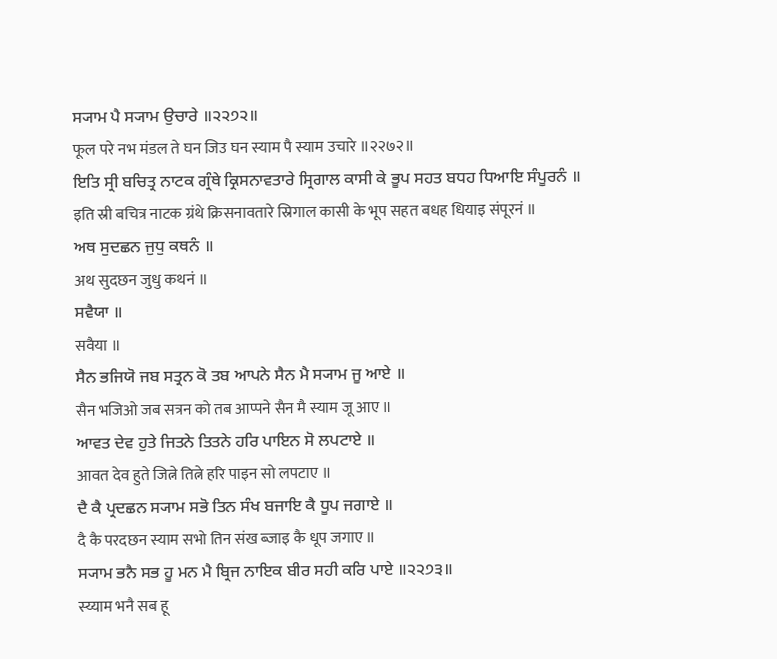ਸ੍ਯਾਮ ਪੈ ਸ੍ਯਾਮ ਉਚਾਰੇ ॥੨੨੭੨॥
फूल परे नभ मंडल ते घन जिउ घन स्याम पै स्याम उचारे ॥२२७२॥
ਇਤਿ ਸ੍ਰੀ ਬਚਿਤ੍ਰ ਨਾਟਕ ਗ੍ਰੰਥੇ ਕ੍ਰਿਸਨਾਵਤਾਰੇ ਸ੍ਰਿਗਾਲ ਕਾਸੀ ਕੇ ਭੂਪ ਸਹਤ ਬਧਹ ਧਿਆਇ ਸੰਪੂਰਨੰ ॥
इति स्री बचित्र नाटक ग्रंथे क्रिसनावतारे स्रिगाल कासी के भूप सहत बधह धियाइ संपूरनं ॥
ਅਥ ਸੁਦਛਨ ਜੁਧੁ ਕਥਨੰ ॥
अथ सुदछन जुधु कथनं ॥
ਸਵੈਯਾ ॥
सवैया ॥
ਸੈਨ ਭਜਿਯੋ ਜਬ ਸਤ੍ਰਨ ਕੋ ਤਬ ਆਪਨੇ ਸੈਨ ਮੈ ਸ੍ਯਾਮ ਜੂ ਆਏ ॥
सैन भजिओ जब सत्रन को तब आप्पने सैन मै स्याम जू आए ॥
ਆਵਤ ਦੇਵ ਹੁਤੇ ਜਿਤਨੇ ਤਿਤਨੇ ਹਰਿ ਪਾਇਨ ਸੋ ਲਪਟਾਏ ॥
आवत देव हुते जित्ने तित्ने हरि पाइन सो लपटाए ॥
ਦੈ ਕੈ ਪ੍ਰਦਛਨ ਸ੍ਯਾਮ ਸਭੋ ਤਿਨ ਸੰਖ ਬਜਾਇ ਕੈ ਧੂਪ ਜਗਾਏ ॥
दै कै परदछन स्याम सभो तिन संख ब्जाइ कै धूप जगाए ॥
ਸ੍ਯਾਮ ਭਨੈ ਸਭ ਹੂ ਮਨ ਮੈ ਬ੍ਰਿਜ ਨਾਇਕ ਬੀਰ ਸਹੀ ਕਰਿ ਪਾਏ ॥੨੨੭੩॥
स्य्याम भनै सब हू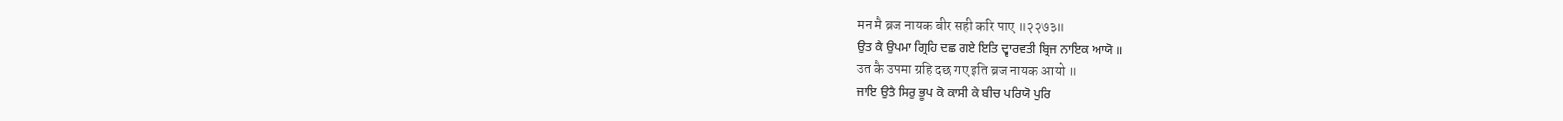मन मै ब्रज नायक बीर सही करि पाए ॥२२७३॥
ਉਤ ਕੈ ਉਪਮਾ ਗ੍ਰਿਹਿ ਦਛ ਗਏ ਇਤਿ ਦ੍ਵਾਰਵਤੀ ਬ੍ਰਿਜ ਨਾਇਕ ਆਯੋ ॥
उत कै उपमा ग्रहि दछ गए इति ब्रज नायक आयो ॥
ਜਾਇ ਉਤੈ ਸਿਰੁ ਭੂਪ ਕੋ ਕਾਸੀ ਕੇ ਬੀਚ ਪਰਿਯੋ ਪੁਰਿ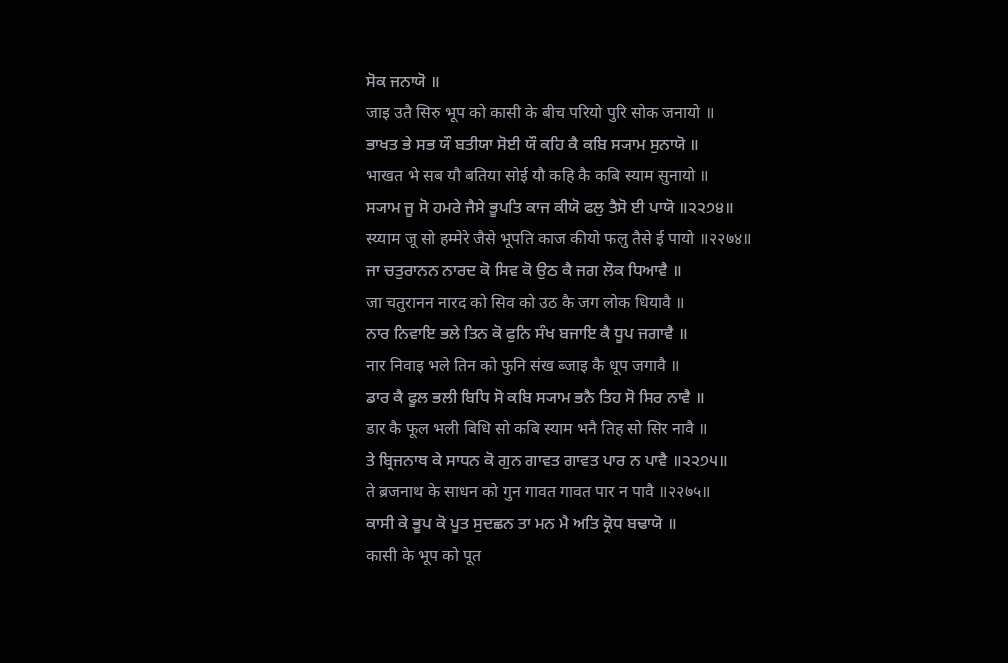ਸੋਕ ਜਨਾਯੋ ॥
जाइ उतै सिरु भूप को कासी के बीच परियो पुरि सोक जनायो ॥
ਭਾਖਤ ਭੇ ਸਭ ਯੌ ਬਤੀਯਾ ਸੋਈ ਯੌ ਕਹਿ ਕੈ ਕਬਿ ਸ੍ਯਾਮ ਸੁਨਾਯੋ ॥
भाखत भे सब यौ बतिया सोई यौ कहि कै कबि स्याम सुनायो ॥
ਸ੍ਯਾਮ ਜੂ ਸੋ ਹਮਰੇ ਜੈਸੇ ਭੂਪਤਿ ਕਾਜ ਕੀਯੋ ਫਲੁ ਤੈਸੋ ਈ ਪਾਯੋ ॥੨੨੭੪॥
स्य्याम जू सो हम्मेरे जैसे भूपति काज कीयो फलु तैसे ई पायो ॥२२७४॥
ਜਾ ਚਤੁਰਾਨਨ ਨਾਰਦ ਕੋ ਸਿਵ ਕੋ ਉਠ ਕੈ ਜਗ ਲੋਕ ਧਿਆਵੈ ॥
जा चतुरानन नारद को सिव को उठ कै जग लोक धियावै ॥
ਨਾਰ ਨਿਵਾਇ ਭਲੇ ਤਿਨ ਕੋ ਫੁਨਿ ਸੰਖ ਬਜਾਇ ਕੈ ਧੂਪ ਜਗਾਵੈ ॥
नार निवाइ भले तिन को फुनि संख ब्जाइ कै धूप जगावै ॥
ਡਾਰ ਕੈ ਫੂਲ ਭਲੀ ਬਿਧਿ ਸੋ ਕਬਿ ਸ੍ਯਾਮ ਭਨੈ ਤਿਹ ਸੋ ਸਿਰ ਨਾਵੈ ॥
डार कै फूल भली बिधि सो कबि स्याम भनै तिह सो सिर नावै ॥
ਤੇ ਬ੍ਰਿਜਨਾਥ ਕੇ ਸਾਧਨ ਕੋ ਗੁਨ ਗਾਵਤ ਗਾਵਤ ਪਾਰ ਨ ਪਾਵੈ ॥੨੨੭੫॥
ते ब्रजनाथ के साधन को गुन गावत गावत पार न पावै ॥२२७५॥
ਕਾਸੀ ਕੇ ਭੂਪ ਕੋ ਪੂਤ ਸੁਦਛਨ ਤਾ ਮਨ ਮੈ ਅਤਿ ਕ੍ਰੋਧ ਬਢਾਯੋ ॥
कासी के भूप को पूत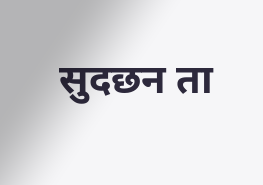सुदछन ता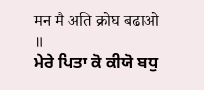मन मै अति क्रोघ बढाओ ॥
ਮੇਰੇ ਪਿਤਾ ਕੋ ਕੀਯੋ ਬਧੁ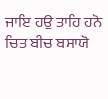ਜਾਇ ਹਉ ਤਾਹਿ ਹਨੋ ਚਿਤ ਬੀਚ ਬਸਾਯੋ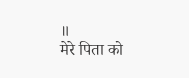॥
मेरे पिता को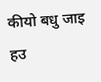कीयो बधु जाइ हउ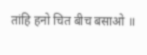तांहि हनो चित बीच बसाओ ॥